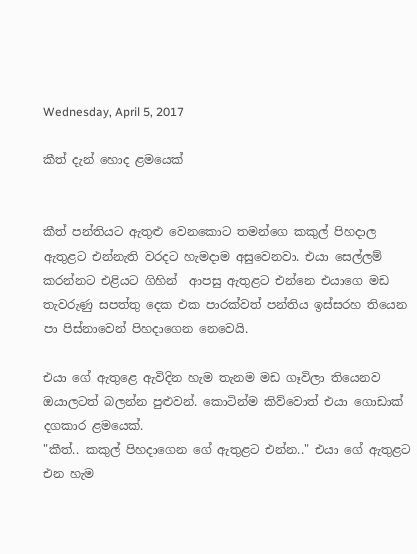Wednesday, April 5, 2017

කීත් දැන් හොද ළමයෙක්


කීත් පන්තියට ඇතුළු වෙනකොට තමන්ගෙ කකුල් පිහදාල ඇතුළට එන්නැති වරදට හැමදාම අසුවෙනවා. එයා සෙල්ලම් කරන්නට එළියට ගිහින්  ආපසු ඇතුළට එන්නෙ එයාගෙ මඩ තැවරුණු සපත්තු දෙක එක පාරක්වත් පන්තිය ඉස්සරහ තියෙන පා පිස්නාවෙන් පිහදාගෙන නෙවෙයි.

එයා ‍ගේ ඇතුළෙ ඇවිදින හැම තැනම මඩ ගෑවිලා තියෙනව ඔයාලටත් බලන්න පුළුවන්. කොටින්ම කිව්වොත් එයා ගොඩාක් දගකාර ළමයෙක්.
"කීත්.. කකුල් පිහදාගෙන ගේ ඇතුළට එන්න.." එයා ගේ ඇතුළට එන හැම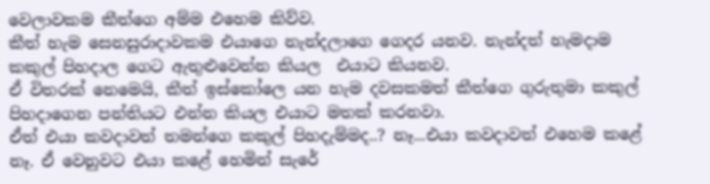වෙලාවකම කීත්ගෙ අම්ම එහෙම කිව්ව.
කීත් හැම සෙනසුරාදාවකම එයාගෙ නැන්දලාගෙ ගෙදර යනව. නැන්දත් හැමදාම කකුල් පිහදාල ගෙට ඇතුළුවෙන්න කියල  එයාට කියනව.
ඒ විතරක් නෙමෙයි, කීත් ඉස්කෝලෙ යන හැම දවසකමත් කීත්ගෙ ගුරුතුමා කකුල් පිහදාගෙන පන්තියට එන්න කියල එයාට මතක් කරනවා.
ඒත් එයා කවදාවත් තමන්ගෙ කකුල් පිහදැම්මද..? නෑ...එයා කවදාවත් එහෙම කළේ නෑ. ඒ වෙනුවට එයා කළේ හෙමින් සැරේ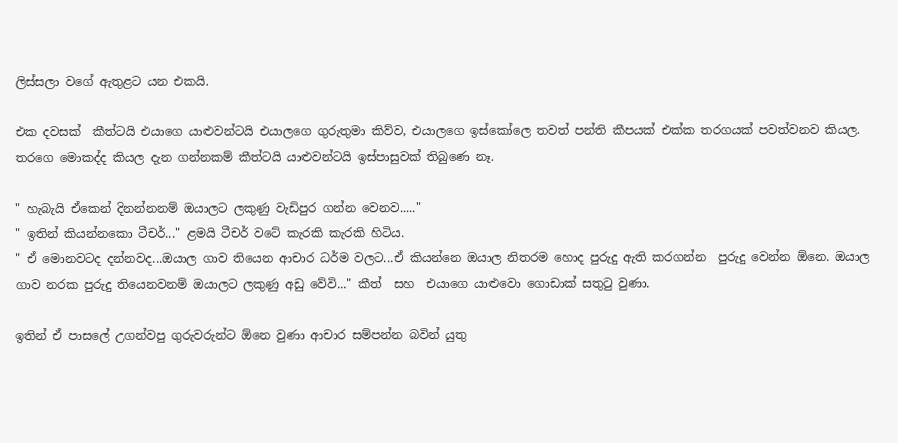ලිස්සලා වගේ ඇතුළට යන එකයි.

එක දවසක්  කීත්ටයි එයාගෙ යාළුවන්ටයි එයාලගෙ ගුරුතුමා කිව්ව, එයාලගෙ ඉස්කෝලෙ තවත් පන්ති කීපයක් එක්ක තරගයක් පවත්වනව කියල. තරගෙ මොකද්ද කියල දැන ගන්නකම් කීත්ටයි යාළුවන්ටයි ඉස්පාසුවක් තිබුණෙ නෑ.

" හැබැයි ඒකෙන් දිනන්නනම් ඔයාලට ලකුණු වැඩිපුර ගන්න වෙනව....."
" ඉතින් කියන්නකො ටීචර්..." ළමයි ටීචර් වටේ කැරකි කැරකි හිටිය.
" ඒ මොනවටද දන්නවද...ඔයාල ගාව තියෙන ආචාර ධර්ම වලට...ඒ කියන්නෙ ඔයාල නිතරම හොද පුරුදු ඇති කරගන්න  පුරුදු වෙන්න ඕනෙ. ඔයාල ගාව නරක පුරුදු තියෙනවනම් ඔයාලට ලකුණු අඩු වේවි..." කීත්  සහ  එයාගෙ යාළුවො ගොඩාක් සතුටු වුණා.

ඉතින් ඒ පාසලේ උගන්වපු ගුරුවරුන්ට ඕනෙ වුණා ආචාර සම්පන්න බවින් යුතු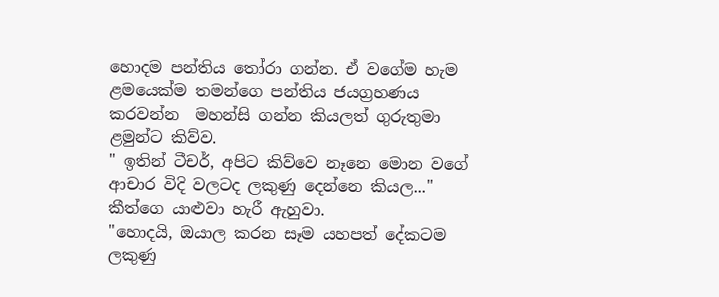හොදම පන්තිය තෝරා ගන්න. ඒ වගේම හැම ළමයෙක්ම තමන්ගෙ පන්තිය ජයග්‍රහණය කරවන්න  මහන්සි ගන්න කියලත් ගුරුතුමා  ළමුන්ට කිව්ව.
" ඉතින් ටීචර්, අපිට කිව්වෙ නෑනෙ මොන වගේ ආචාර විදි වලටද ලකුණු දෙන්නෙ කියල..." කීත්ගෙ යාළුවා හැරී ඇහුවා.
"හොදයි, ඔයාල කරන සෑම යහපත් දේකටම ලකුණු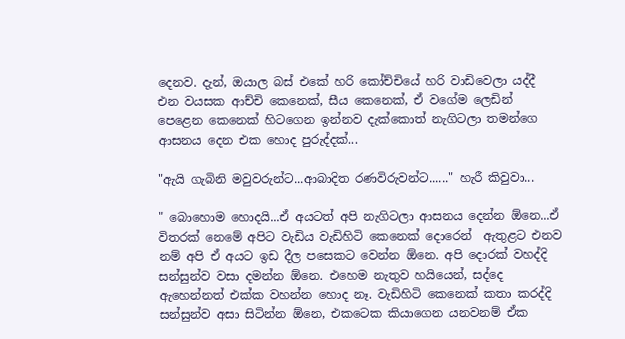දෙනව. දැන්, ඔයාල බස් එකේ හරි කෝච්චියේ හරි වාඩිවෙලා යද්දී  එන වයසක ආච්චි කෙනෙක්, සීය කෙනෙක්, ඒ වගේම ලෙඩින් පෙළෙන කෙනෙක් හිටගෙන ඉන්නව දැක්කොත් නැගිටලා තමන්ගෙ ආසනය දෙන එක හොද පුරුද්දක්...

"ඇයි ගැබිනි මවුවරුන්ට...ආබාදිත රණවිරුවන්ට......" හැරී කිවුවා...

" බොහොම හොදයි...ඒ අයටත් අපි නැගිටලා ආසනය දෙන්න ඕනෙ...ඒ විතරක් නෙමේ අපිට වැඩිය වැඩිහිටි කෙනෙක් දොරෙන්  ඇතුළට එනව නම් අපි ඒ අයට ඉඩ දීල පසෙකට වෙන්න ඕනෙ. අපි දොරක් වහද්දි සන්සුන්ව වසා දමන්න ඕනෙ. එහෙම නැතුව හයියෙන්, සද්දෙ ඇහෙන්නත් එක්ක වහන්න හොද නෑ. වැඩිහිටි කෙනෙක් කතා කරද්දි සන්සුන්ව අසා සිටින්න ඕනෙ, එකටෙක කියාගෙන යනවනම් ඒක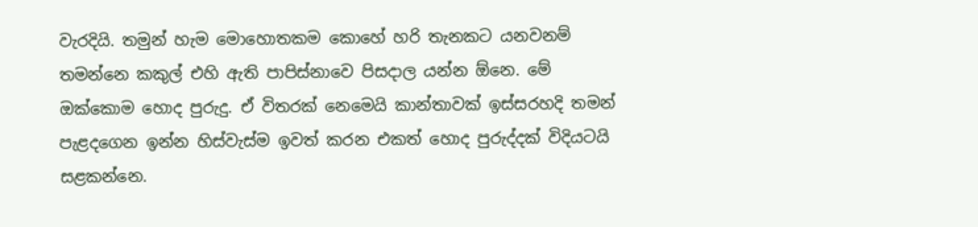වැරදියි. තමුන් හැම මොහොතකම කොහේ හරි තැනකට යනවනම්  තමන්නෙ කකුල් එහි ඇති පාපිස්නාවෙ පිසදාල යන්න ඕනෙ. මේ ඔක්කොම හොද පුරුදු. ඒ විතරක් නෙමෙයි කාන්තාවක් ඉස්සරහදි තමන් පැළදගෙන ඉන්න හිස්වැස්ම ඉවත් කරන එකත් හොද පුරුද්දක් විදියටයි සළකන්නෙ.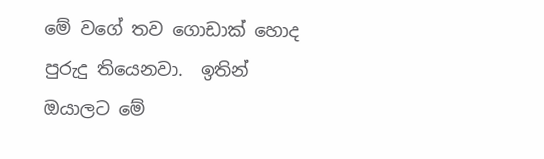මේ වගේ තව ගොඩාක් ‍හොද පුරුදු තියෙනවා.  ඉතින් ඔයාලට මේ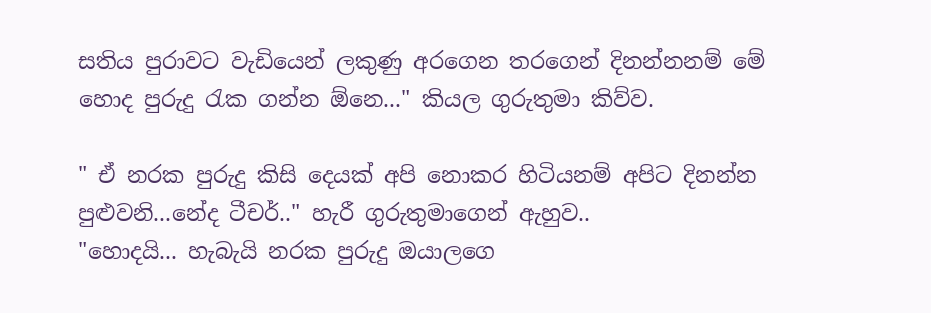සතිය පුරාවට වැඩියෙන් ලකුණු අරගෙන තරගෙන් දිනන්නනම් මේ හොද පුරුදු රැක ගන්න ඕනෙ..." කියල ගුරුතුමා කිව්ව.

" ඒ නරක පුරුදු කිසි දෙයක් අපි නොකර හිටියනම් අපිට දිනන්න පුළුවනි...නේද ටීචර්.." හැරී ගුරුතුමාගෙන් ඇහුව..
"හොදයි... හැබැයි නරක පුරුදු ඔයාලගෙ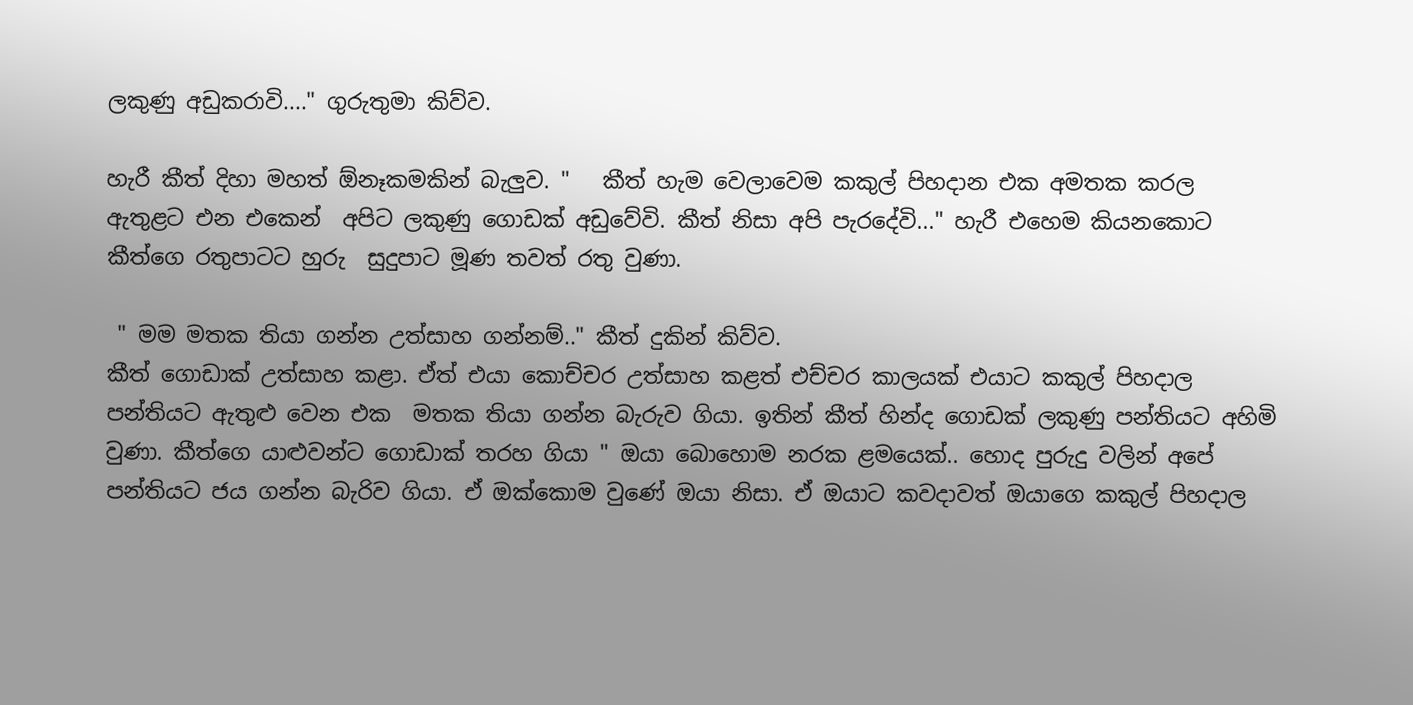ලකුණු අඩුකරාවි...." ගුරුතුමා කිව්ව.

හැරී කීත් දිහා මහත් ඕනෑකමකින් බැලුව. "   කීත් හැම වෙලාවෙම කකුල් පිහදාන එක අමතක කරල ඇතුළට එන එකෙන්  අපිට ලකුණු ගොඩක් අඩුවේවි. කීත් නිසා අපි පැරදේවි..." හැරී එහෙම කියනකොට කීත්ගෙ රතුපාටට හුරු  සුදුපාට මූණ තවත් රතු වුණා.

 " මම මතක තියා ගන්න උත්සාහ ගන්නම්.." කීත් දුකින් කිව්ව.
කීත් ගොඩාක් උත්සාහ කළා. ඒත් එයා කොච්චර උත්සාහ කළත් එච්චර කාලයක් එයාට කකුල් පිහදාල පන්තියට ඇතුළු වෙන එක  මතක තියා ගන්න බැරුව ගියා. ඉතින් කීත් හින්ද ගොඩක් ලකුණු පන්තියට අහිමි වුණා. කීත්ගෙ යාළුවන්ට ගොඩාක් තරහ ගියා " ඔයා බොහොම නරක ළමයෙක්.. හොද පුරුදු වලින් අපේ පන්තියට ජය ගන්න බැරිව ගියා. ඒ ඔක්කොම වුණේ ඔයා නිසා. ඒ ඔයාට කවදාවත් ඔයාගෙ කකුල් පිහදාල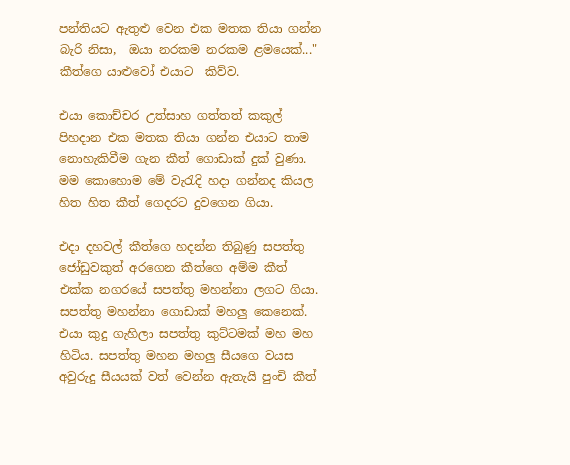පන්තියට ඇතුළු වෙන එක මතක තියා ගන්න බැරි නිසා,  ඔයා නරකම නරකම ළමයෙක්..." කීත්ගෙ යාළුවෝ එයාට  කිව්ව.

එයා කොච්චර උත්සාහ ගත්තත් කකුල් පිහදාන එක මතක තියා ගන්න එයාට තාම නොහැකිවීම ගැන කීත් ගොඩාක් දුක් වුණා. මම කොහොම මේ වැරැදි හදා ගන්නද කියල හිත හිත කීත් ගෙදරට දුවගෙන ගියා.

එදා දහවල් කීත්ගෙ හදන්න තිබුණු සපත්තු ජෝඩුවකුත් අරගෙන කීත්ගෙ අම්ම කීත් එක්ක නගරයේ සපත්තු මහන්නා ලගට ගියා. සපත්තු මහන්නා ගොඩාක් මහලු කෙනෙක්. එයා කුදු ගැහිලා සපත්තු කුට්ටමක් මහ මහ හිටිය. සපත්තු මහන මහලු සීයගෙ වයස අවුරුදු සීයයක් ‍වත් වෙන්න ඇතැයි පුංචි කීත්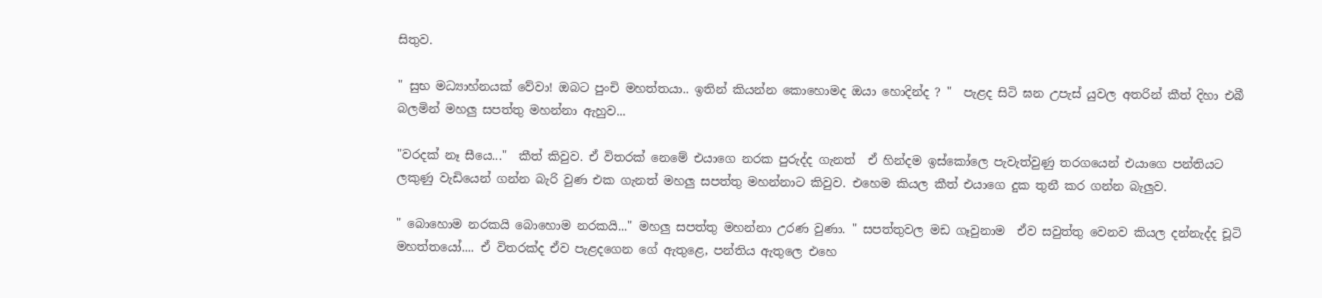සිතුව.

" සුභ මධ්‍යාහ්නයක් වේවා! ඔබට පුංචි මහත්තයා.. ඉතින් කියන්න කොහොමද ඔයා හොදින්ද ? "  පැළද සිටි ඝන උපැස් යුවල අතරින් කීත් දිහා එබී බලමින් මහලු සපත්තු මහන්නා ඇහුව...

"වරදක් නෑ සීයෙ..."  කීත් කිවුව. ඒ විතරක් නෙමේ එයාගෙ නරක පුරුද්ද ගැනත්  ඒ හින්දම ඉස්කෝලෙ පැවැත්වුණු තරගයෙන් එයාගෙ පන්තියට ලකුණු වැඩියෙන් ගන්න බැරි වුණ එක ගැනත් මහලු සපත්තු මහන්නාට කිවුව. එහෙම කියල කීත් එයාගෙ දුක තුනී කර ගන්න බැලුව.

" බොහොම නරකයි බොහොම නරකයි..." මහලු සපත්තු මහන්නා උරණ වුණා. " සපත්තුවල මඩ ගෑවුනාම  ඒව සවුත්තු වෙනව කියල දන්නැද්ද චූටි මහත්තයෝ.... ඒ විතරක්ද ඒව පැළදගෙන ගේ ඇතුළෙ, පන්තිය ඇතුලෙ එහෙ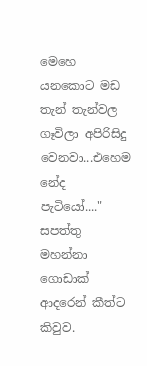මෙහෙ යනකොට මඩ තැන් තැන්වල ගෑවිලා අපිරිසිදු වෙනවා...එහෙම නේද පැටියෝ...." සපත්තු මහන්නා ගොඩාක් ආදරෙන් කීත්ට කිවුව.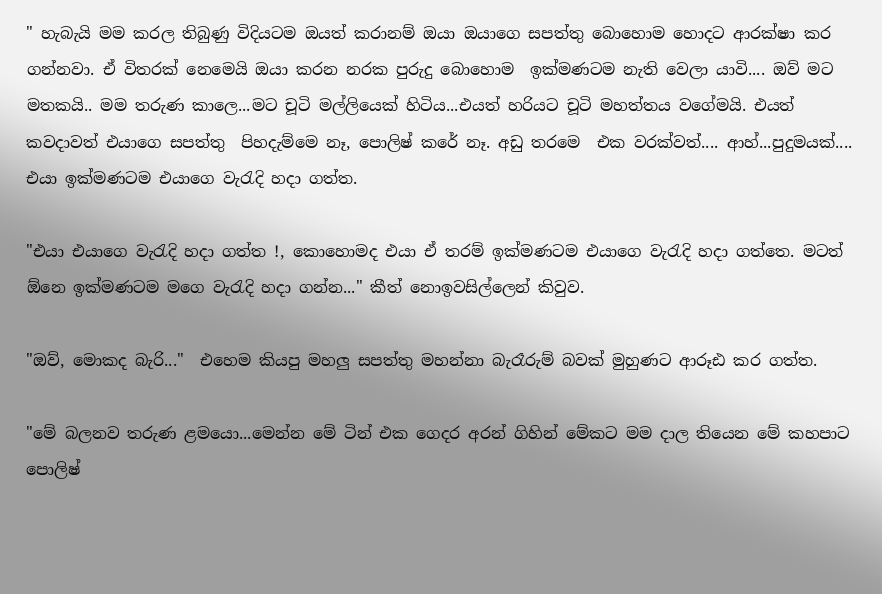" හැබැයි මම කරල තිබුණු විදියටම ඔයත් කරානම් ඔයා ඔයාගෙ සපත්තු බොහොම හොදට ආරක්ෂා කර ගන්නවා. ඒ විතරක් නෙමෙයි ඔයා කරන නරක පුරුදු බොහොම  ඉක්මණටම නැති වෙලා යාවි.... ඔව් මට මතකයි.. මම තරුණ කාලෙ...මට චූටි මල්ලියෙක් හිටිය...එයත් හරියට චූටි මහත්තය වගේමයි. එයත් කවදාවත් එයාගෙ සපත්තු  පිහදැම්මෙ නෑ, පොලිෂ් කරේ නෑ. අඩු තරමෙ  එක වරක්වත්.... ආහ්...පුදුමයක්....  එයා ඉක්මණටම එයාගෙ වැරැදි හදා ගත්ත.

"එයා එයාගෙ වැරැදි හදා ගත්ත !, කොහොමද එයා ඒ තරම් ඉක්මණටම එයාගෙ වැරැදි හදා ගත්තෙ. මටත් ඕනෙ ඉක්මණටම මගෙ වැරැදි හදා ගන්න..." කීත් නොඉවසිල්ලෙන් කිවුව.

"ඔව්, මොකද බැරි..."  එහෙම කියපු මහලු සපත්තු මහන්නා බැරෑරුම් බවක් මුහුණට ආරූඪ කර ගත්ත.

"මේ බලනව තරුණ ළමයො...මෙන්න මේ ටින් එක ගෙදර අරන් ගිහින් මේකට මම දාල තියෙන මේ කහපාට පොලිෂ්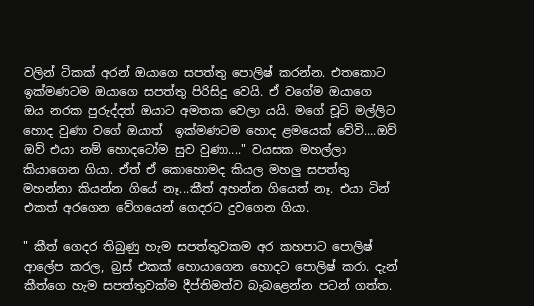වලින් ටිකක් අරන් ඔයාගෙ සපත්තු පොලිෂ් කරන්න. එතකොට ඉක්මණටම ඔයාගෙ සපත්තු පිරිසිදු වෙයි. ඒ වගේම ඔයාගෙ ඔය නරක පුරුද්දත් ඔයාට අමතක වෙලා යයි. මගේ චූටි මල්ලිට හොද වුණා වගේ ඔයාත්  ඉක්මණටම හොද ළමයෙක් වේවි....ඔව් ඔව් එයා නම් හොදටෝම සුව වුණා...." වයසක මහල්ලා කියාගෙන ගියා. ඒත් ඒ කොහොමද කියල මහලු සපත්තු මහන්නා කියන්න ගියේ නෑ...කීත් අහන්න ගියෙත් නෑ. එයා ටින් එකත් අරගෙන වේගයෙන් ගෙදරට දුවගෙන ගියා.

" කීත් ගෙදර තිබුණු හැම සපත්තුවකම අර කහපාට පොලිෂ් ආලේප කරල, බ්‍රස් එකක් හොයාගෙන හොදට පොලිෂ් කරා. දැන්  කීත්ගෙ හැම සපත්තුවක්ම දීප්තිමත්ව බැබළෙන්න පටන් ගත්ත.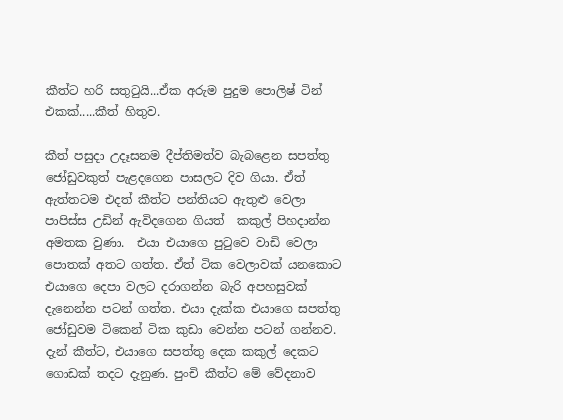කීත්ට හරි සතුටුයි...ඒක අරුම පුදුම පොලිෂ් ටින් එකක්.....කීත් හිතුව.

කීත් පසුදා උදෑසනම දීප්තිමත්ව බැබළෙන සපත්තු ජෝඩුවකුත් පැළදගෙන පාසලට දිව ගියා. ඒත් ඇත්තටම එදත් කීත්ට පන්තියට ඇතුළු වෙලා පාපිස්ස උඩින් ඇවිදගෙන ගියත්  කකුල් පිහදාන්න අමතක වුණා.  එයා එයාගෙ පුටුවෙ වාඩි වෙලා පොතක් අතට ගත්ත. ඒත් ටික වෙලාවක් යනකොට එයාගෙ දෙපා වලට දරාගන්න බැරි අපහසුවක් දැනෙන්න පටන් ගත්ත. එයා දැක්ක එයාගෙ සපත්තු ජෝඩුවම ටිකෙන් ටික කුඩා වෙන්න පටන් ගන්නව. දැන් කීත්ට, එයාගෙ සපත්තු දෙක කකුල් දෙකට ගොඩක් තදට දැනුණ. පුංචි කීත්ට මේ වේදනාව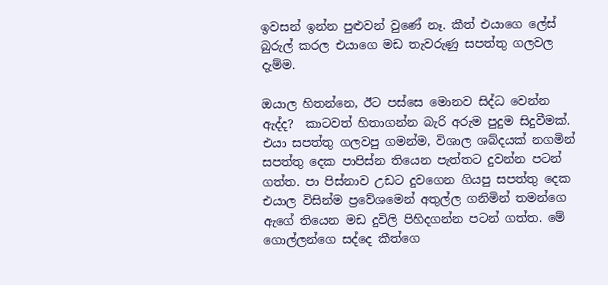ඉවසන් ඉන්න පුළුවන් වුණේ නෑ. කීත් එයාගෙ ලේස් බුරුල් කරල එයාගෙ මඩ තැවරුණු සපත්තු ගලවල දැම්ම.

ඔයාල හිතන්නෙ, ඊට පස්සෙ මොනව සිද්ධ වෙන්න ඇද්ද?  කාටවත් හිතාගන්න බැරි අරුම පුදුම සිදුවීමක්. එයා සපත්තු ගලවපු ගමන්ම, විශාල ශබ්දයක් නගමින් සපත්තු දෙක පාපිස්න තියෙන පැත්තට දුවන්න පටන් ගත්ත. පා පිස්නාව උඩට දුවගෙන ගියපු සපත්තු දෙක එයාල විසින්ම ප්‍රවේශමෙන් අතුල්ල ගනිමින් තමන්ගෙ ඇගේ තියෙන මඩ දුවිලි පිහිදගන්න පටන් ගත්ත. මේ ගොල්ලන්ගෙ සද්දෙ කීත්ගෙ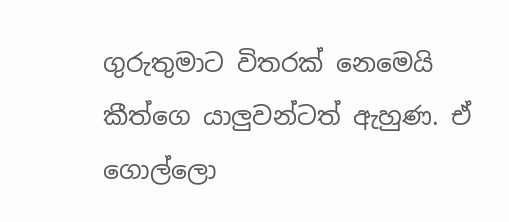ගුරුතුමාට විතරක් නෙමෙයි කීත්ගෙ යාලුවන්ටත් ඇහුණ. ඒ ගොල්ලො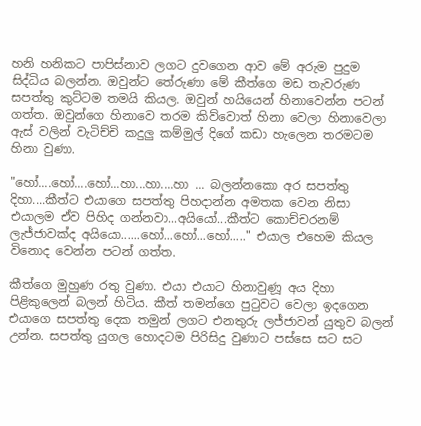හනි හනිකට පාපිස්නාව ලගට දුවගෙන ආව මේ අරුම පුදුම සිද්ධිය බලන්න. ඔවුන්ට තේරුණා මේ කීත්ගෙ මඩ තැවරුණ සපත්තු කුට්ටම තමයි කියල. ඔවුන් හයියෙන් හිනාවෙන්න පටන් ගත්ත. ඔවුන්ගෙ හිනාවෙ තරම කිව්වොත් හිනා වෙලා හිනාවෙලා ඇස් වලින් වැටිච්චි කදුලු කම්මුල් දිගේ කඩා හැලෙන තරමටම හිනා වුණා.

"හෝ....හෝ....හෝ...හා...හා....හා ... බලන්නකො අර සපත්තු දිහා....කීත්ට එයාගෙ සපත්තු පිහදාන්න අමතක වෙන නිසා එයාලම ඒව පිහිද ගන්නවා...අයියෝ...කීත්ට කොච්චරනම් ලැජ්ජාවක්ද අයියො......හෝ...හෝ...හෝ....." එයාල එහෙම කියල විනොද වෙන්න පටන් ගත්ත.

කීත්ගෙ මුහුණ රතු වුණා. එයා එයාට හිනාවුණූ අය දිහා පිළිකුලෙන් බලන් හිටිය. කීත් තමන්ගෙ පුටුවට වෙලා ඉදගෙන එයාගෙ සපත්තු දෙක තමුන් ලගට එනතුරු ලජ්ජාවන් යුතුව බලන් උන්න. සපත්තු යුගල හොදටම පිරිසිදු වුණාට පස්සෙ සට සට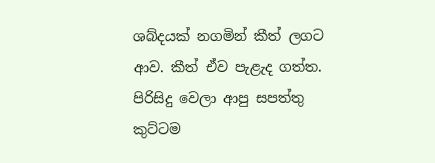ශබ්දයක් නගමින් කීත් ලගට ආව. කීත් ඒව පැළැද ගත්ත. පිරිසිදු වෙලා ආපු සපත්තු කුට්ටම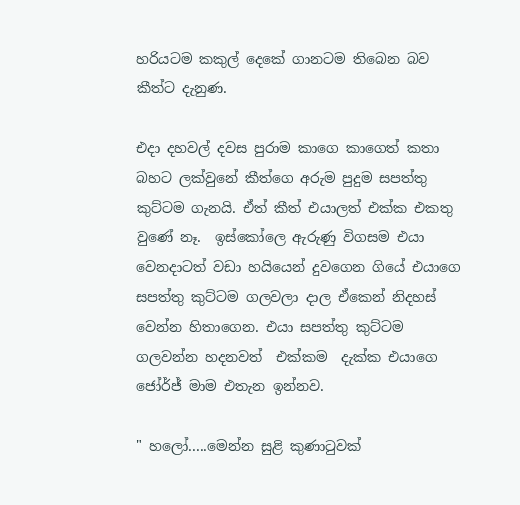හරියටම කකුල් දෙකේ ගානටම තිබෙන බව කීත්ට දැනුණ.

එදා දහවල් දවස පුරාම කාගෙ කාගෙත් කතා බහට ලක්වුනේ කීත්ගෙ අරුම පුදුම සපත්තු කුට්ටම ගැනයි. ඒත් කීත් එයාලත් එක්ක එකතු වුණේ නෑ.  ඉස්කෝලෙ ඇරුණු විගසම එයා   වෙනදාටත් වඩා හයියෙන් දුවගෙන ගියේ එයාගෙ සපත්තු කුට්ටම ගලවලා දාල ඒකෙන් නිදහස් වෙන්න හිතාගෙන. එයා සපත්තු කුට්ටම ගලවන්න හදනවත්  එක්කම  දැක්ක එයාගෙ ජෝර්ජ් මාම එතැන ඉන්නව.

" හලෝ.....මෙන්න සුළි කුණාටුවක්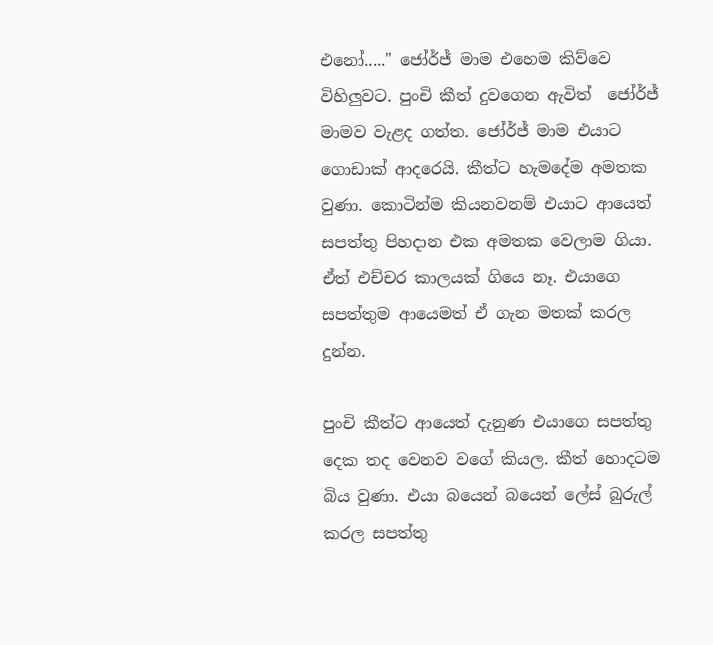එනෝ....." ජෝර්ජ් මාම එහෙම කිව්ව‍ෙ විහිලුවට. පුංචි කීත් දුවගෙන ඇවිත්  ජෝර්ජ් මාමව වැළද ගත්ත. ජෝර්ජ් මාම එයාට ගොඩාක් ආදරෙයි. කීත්ට හැමදේම අමතක වුණා. කොටින්ම කියනවනම් එයාට ආයෙත් සපත්තු පිහදාන එක අමතක වෙලාම ගියා. ඒත් එච්චර කාලයක් ගියෙ නෑ. එයාගෙ සපත්තුම ආයෙමත් ඒ ගැන මතක් කරල දුන්න.

පුංචි කීත්ට ආයෙත් දැනුණ එයාගෙ සපත්තු දෙක තද වෙනව වගේ කියල. කීත් හොදටම බිය වුණා. එයා බයෙන් බයෙන් ලේස් බුරුල් කරල සපත්තු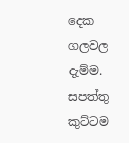දෙක ගලවල දැම්ම. සපත්තු කුට්ටම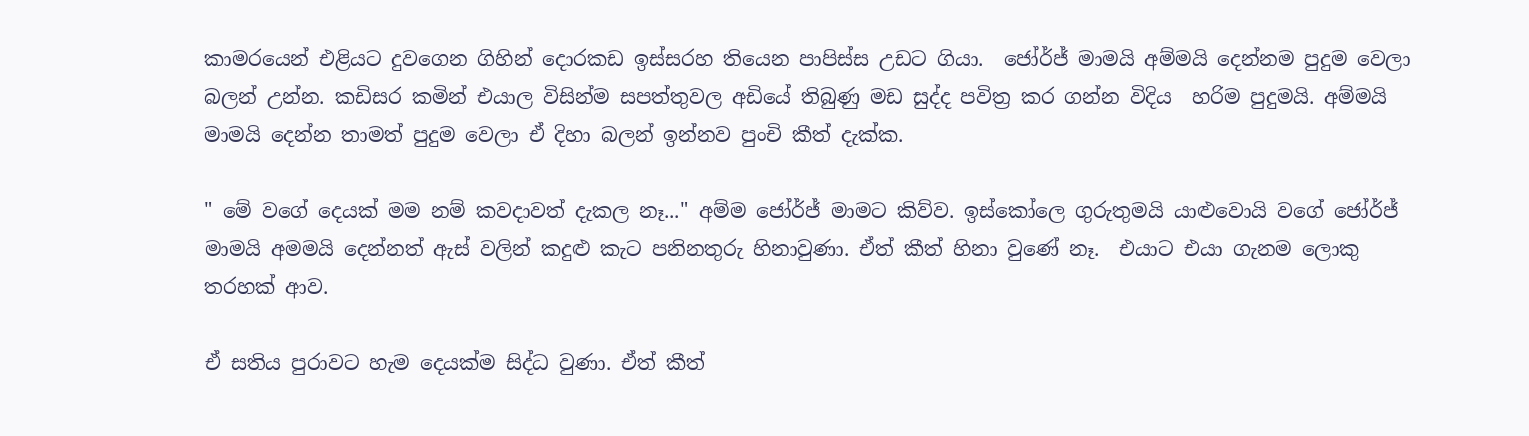කාමරයෙන් එළියට දුවගෙන ගිහින් දොරකඩ ඉස්සරහ තියෙන පාපිස්ස උඩට ගියා.  ජෝර්ජ් මාමයි අම්මයි දෙන්නම පුදු‍ම‍ වෙලා බලන් උන්න. කඩිසර කමින් එයාල විසින්ම සපත්තුවල අඩියේ තිබුණු මඩ සුද්ද පවිත්‍ර කර ගන්න විදිය  හරිම පුදුමයි. අම්මයි මාමයි දෙන්න තාමත් පුදුම වෙලා ඒ දිහා බලන් ඉන්නව පුංචි කීත් දැක්ක.

" මේ වගේ දෙයක් මම නම් කවදාවත් දැකල නෑ..." අම්ම ජෝර්ජ් මාමට කිව්ව. ඉස්කෝලෙ ගුරුතුමයි යාළුවොයි වගේ ජෝර්ජ් මාමයි අමමයි දෙන්නත් ඇස් වලින් කදුළු කැට පනිනතුරු හිනාවුණා. ඒත් කීත් හිනා වුණේ නෑ.  එයාට එයා ගැනම ලොකු තරහක් ආව.

ඒ සතිය පුරාවට හැම දෙයක්ම සිද්ධ වුණා. ඒත් කීත්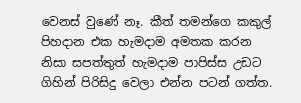වෙනස් වුණේ නෑ. කීත් තමන්ගෙ කකුල් පිහදාන එක හැමදාම අමතක කරන නිසා සපත්තුත් හැමදාම පාපිස්ස උඩට ගිහින් පිරිසිදු වෙලා එන්න පටන් ගත්ත.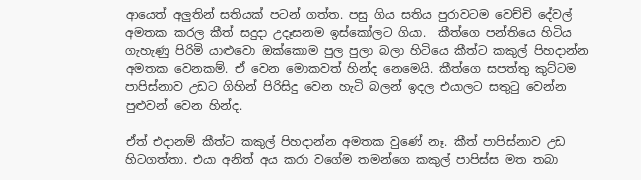ආයෙත් අලුතින් සතියක් පටන් ගත්ත. පසු ගිය සතිය පුරාවටම වෙච්චි දේවල් අමතක කරල කීත් සදුදා උදෑසනම ඉස්කෝලට ගියා.  කීත්ගෙ පන්තියෙ හිටිය ගැහැණු පිරිමි යාළුවො ඔක්කොම පුල පුලා බලා හිටියෙ කීත්ට කකුල් පිහදාන්න අමතක වෙනකම්. ඒ වෙන මොකවත් හින්ද නෙමෙයි. කීත්ගෙ සපත්තු කුට්ටම පාපිස්නාව උඩට ගිහින් පිරිසිදු වෙන හැටි බලන් ඉදල එයාලට සතුටු වෙන්න  පුළුවන් වෙන හින්ද.

ඒත් එදානම් කීත්ට කකුල් පිහදාන්න අමතක වුණේ නෑ. කීත් පාපිස්නාව උඩ හිටගත්තා. එයා අනිත් අය කරා වගේම තමන්ගෙ කකුල් පාපිස්ස මත තබා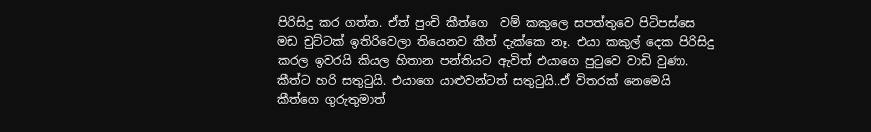පිරිසිදු කර ගත්ත. ඒත් පුංචි කීත්ගෙ  වම් කකුලෙ සපත්තුවෙ පිටිපස්සෙ මඩ චුට්ටක් ඉතිරිවෙලා තියෙනව කීත් දැක්කෙ නෑ. එයා කකුල් දෙක පිරිසිදු කරල ඉවරයි කියල හිතාන පන්තියට ඇවිත් එයාගෙ පුටුවෙ වාඩි වුණා. කීත්ට හරි සතුටුයි. එයාගෙ යාළුවන්ටත් සතුටුයි..ඒ විතරක් නෙමෙයි කීත්ගෙ ගුරුතුමාත්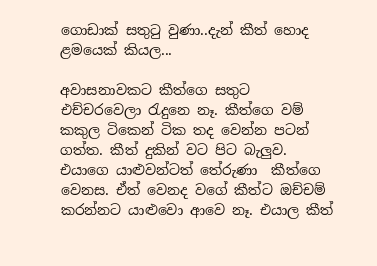ගොඩාක් සතුටු වුණා..දැන් කීත් හොද ළමයෙක් කියල...

අවාසනාවකට කීත්ගෙ සතුට එච්චරවෙලා රැදුනෙ නෑ. කීත්ගෙ වම් කකුල ටිකෙන් ටික තද වෙන්න පටන් ගත්ත. කීත් දුකින් වට පිට බැලුව. එයාගෙ යාළුවන්ටත් තේරුණා  කීත්ගෙ වෙනස. ඒත් වෙනද වගේ කීත්ට ඔච්චම් කරන්නට ය‍ාළුවො ආවෙ නෑ. එයාල කීත්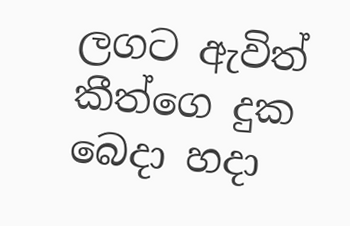ලගට ඇවිත් කීත්ගෙ දුක බෙදා හදා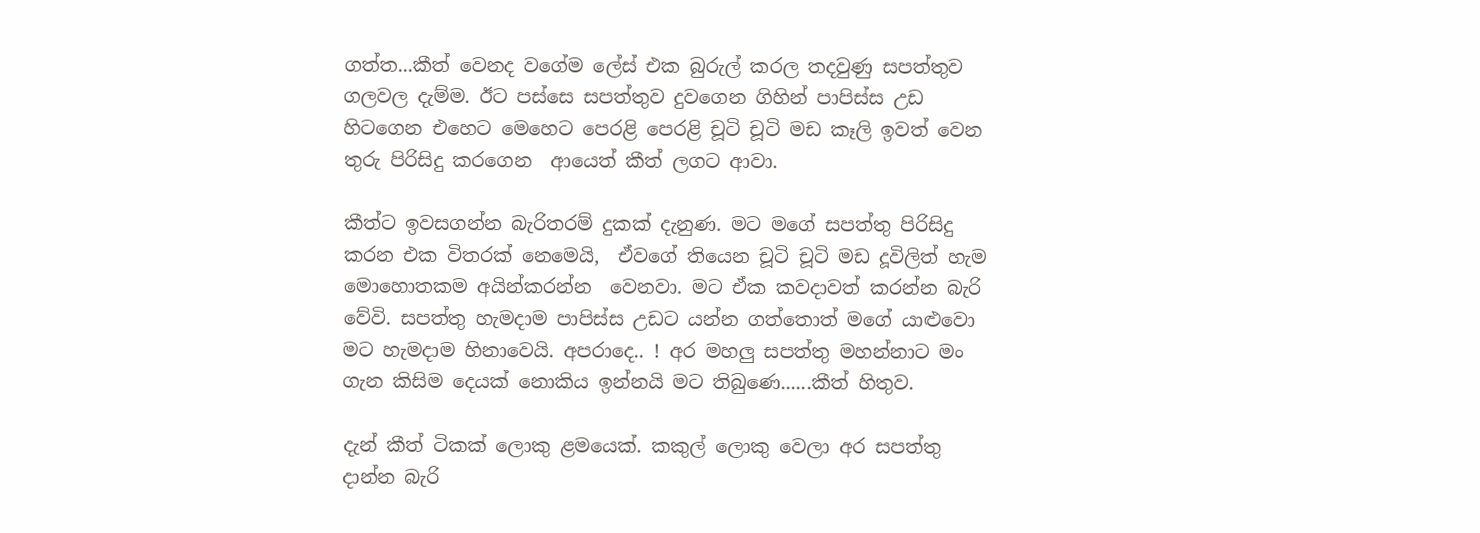ගත්ත...කීත් වෙනද වගේම ලේස් එක බුරුල් කරල තදවුණු සපත්තුව ගලවල දැම්ම. ඊට පස්සෙ සපත්තුව දුවගෙන ගිහින් පාපිස්ස උඩ හිටගෙන එහෙට මෙහෙට පෙරළි පෙරළි චූටි චූටි මඩ කෑලි ඉවත් වෙන තුරු පිරිසිදු කරගෙන  ආයෙත් කීත් ලගට ආවා.

කීත්ට ඉවසගන්න බැරිතරම් දුකක් දැනුණ. මට මගේ සපත්තු පිරිසිදු කරන එක විතරක් නෙමෙයි,  ඒවගේ තියෙන චූටි චූටි මඩ දූවිලිත් හැම මොහොතකම අයින්කරන්න  වෙනවා. මට ඒක කවදාවත් කරන්න බැරි වේවි. සපත්තු හැමදාම පාපිස්ස උඩට යන්න ගත්තොත් මගේ යාළුවො මට හැමදාම හිනාවෙයි. අපරාදෙ.. ! අර මහලු සපත්තු මහන්නාට මං ගැන කිසිම දෙයක් නොකිය ඉන්නයි මට තිබුණෙ......කීත් හිතුව.

දැන් කීත් ටිකක් ලොකු ළමයෙක්. කකුල් ලොකු වෙලා අර සපත්තු දාන්න බැරි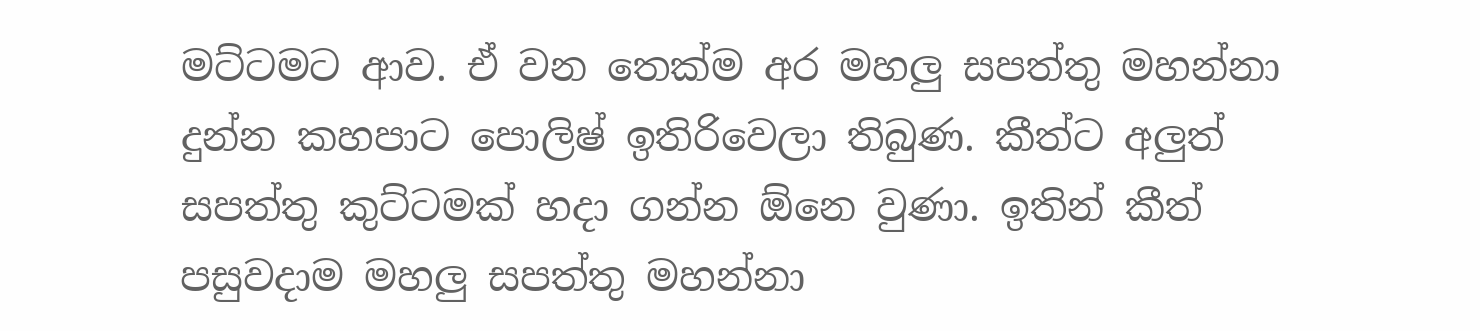මට්ටමට ආව. ඒ වන තෙක්ම අර මහලු සපත්තු මහන්නා දුන්න කහපාට පොලිෂ් ඉතිරිවෙලා තිබුණ. කීත්ට අලුත් සපත්තු කුට්ටමක් හදා ගන්න ඕනෙ වුණා. ඉතින් කීත් පසුවදාම මහලු සපත්තු මහන්නා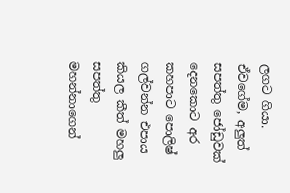ලගට ගියා.  ඒවගේම, අලුත් සපත්තු ජෝඩුවක් දෙනකොට අර කහපාට පොලිෂ් ගල්වන්න එපාය කියල කීත් මහලු සපත්තු මහන්නාගෙන්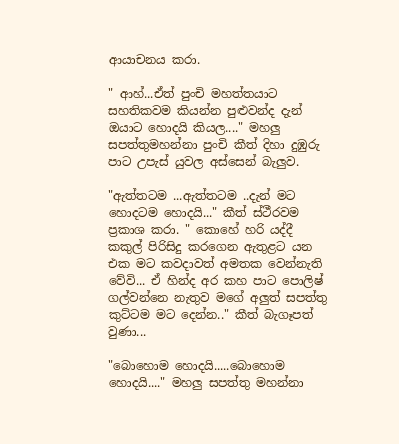ආයාචනය කරා.

" ආහ්...ඒත් පුංචි මහත්තයාට සහතිකවම කියන්න පුළුවන්ද දැන් ඔයාට හොදයි කියල...." මහලු සපත්තුමහන්නා පුංචි කීත් දිහා දුඹුරු පාට උපැස් යුවල අස්සෙන් බැලුව.

"ඇත්තටම ...ඇත්තටම ..දැන් මට හොදටම හොදයි..." කීත් ස්ථීරවම ප්‍රකාශ කරා. " කොහේ හරි යද්දී කකුල් පිරිසිදු කරගෙන ඇතුළට යන එක මට කවදාවත් අමතක වෙන්නැති වේවි... ඒ හින්ද අර කහ පාට ‍පොලිෂ් ගල්වන්නෙ නැතුව මගේ අලුත් සපත්තු කුට්ටම මට දෙන්න.." කීත් බැගෑපත් වුණා...

"බොහොම හොදයි.....බොහොම හොදයි...." මහලු සපත්තු මහන්නා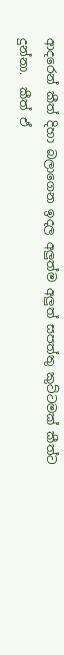ආදරෙන් කීත් දිහා බලාගෙන ඉදල අලුත්ම අලුත් සපත්තු කුට්ටමක් කීත්ට දුන්නා.  කීත් ඒ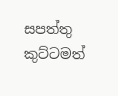සපත්තු කුට්ටමත්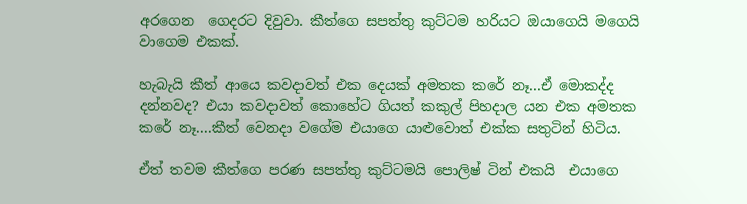අරගෙන  ගෙදරට දිවුවා. කීත්ගෙ සපත්තු කුට්ටම හරියට ඔයාගෙයි මගෙයි වාගෙම එකක්.

හැබැයි කීත් ආයෙ කවදාවත් එක දෙයක් අමතක කරේ නෑ...ඒ මොකද්ද දන්නවද? එයා කවදාවත් කොහේට ගියත් කකුල් පිහදාල යන එක අමතක කරේ නෑ....කීත් වෙනදා වගේම එයාගෙ යාළුවොත් එක්ක සතුටින් හිටිය.

ඒත් තවම කීත්ගෙ පරණ සපත්තු කුට්ටමයි පොලිෂ් ටින් එකයි  එයාගෙ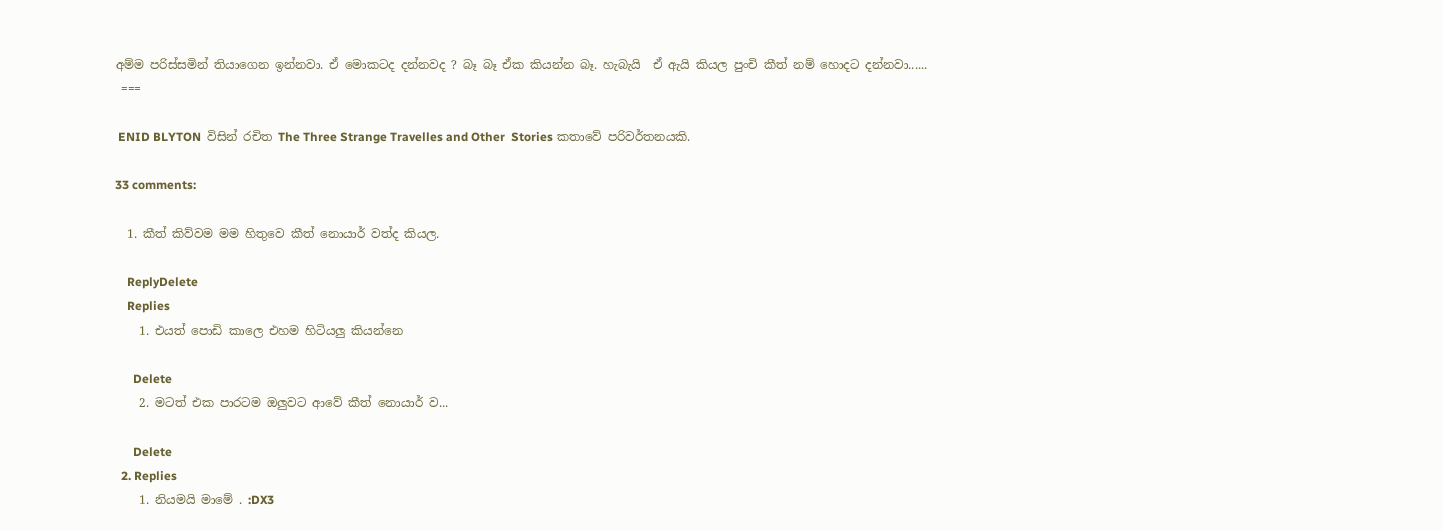අම්ම පරිස්සමින් තියාගෙන ඉන්නවා. ඒ මොකටද දන්නවද ? බෑ බෑ ඒක කියන්න බෑ. හැබැයි  ඒ ඇයි කියල පුංචි කීත් නම් හොදට දන්නවා......
 ===

 ENID BLYTON  විසින් රචිත The Three Strange Travelles and Other  Stories කතාවේ පරිවර්තනයකි.

33 comments:

  1. කීත් කිව්වම මම හිතුවෙ කීත් නොයාර් වත්ද කියල.

    ReplyDelete
    Replies
    1. එයත් පොඩි කාලෙ එහම හිටියලු කියන්නෙ

      Delete
    2. මටත් එක පාරටම ඔලුවට ආවේ කීත් නොයාර් ව...

      Delete
  2. Replies
    1. නියමයි මාමේ . :DX3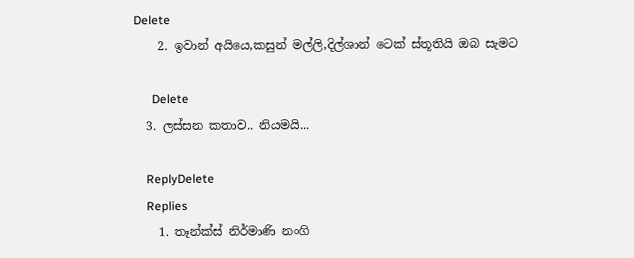Delete
    2. ඉවාන් අයියෙ,කසුන් මල්ලි,දිල්ශාන් ටෙක් ස්තූතියි ඔබ සැමට

      Delete
  3. ලස්සන කතාව.. නියමයි...

    ReplyDelete
    Replies
    1. තෑන්ක්ස් නිර්මාණි නංගි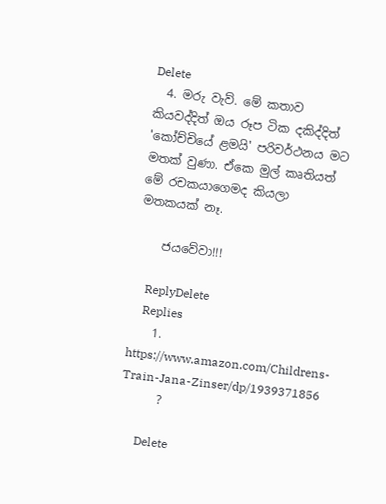Delete
  4. මරු වැව්. මේ කතාව කියවද්දිත් ඔය රූප ටික දකිද්දිත් 'කෝච්චියේ ළමයි' පරිවර්ථනය මට මතක් වුණා. ඒකෙ මුල් කෘතියත් මේ රචකයාගෙමද කියලා මතකයක් නෑ.

    ජයවේවා!!!

    ReplyDelete
    Replies
    1. https://www.amazon.com/Childrens-Train-Jana-Zinser/dp/1939371856
      ?

      Delete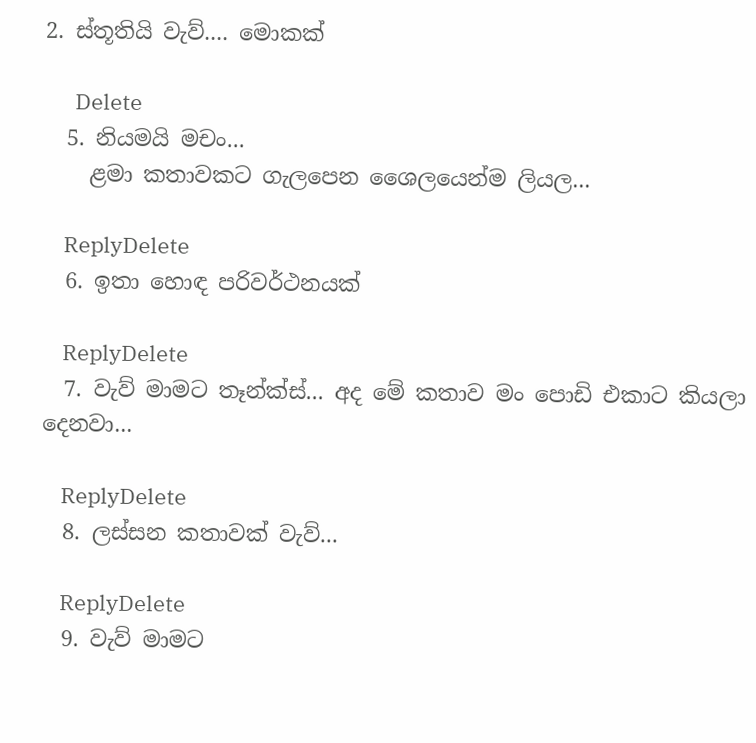2. ස්තූතියි වැව්.... මොකක්

      Delete
  5. නියමයි මචං...
    ළමා කතාවකට ගැලපෙන ශෛලයෙන්ම ලියල...

    ReplyDelete
  6. ඉතා හොඳ පරිවර්ථනයක්

    ReplyDelete
  7. වැව් මාමට තෑන්ක්ස්... අද මේ කතාව මං පොඩි එකාට කියලා දෙනවා...

    ReplyDelete
  8. ලස්සන කතාවක් වැව්...

    ReplyDelete
  9. වැව් මාමට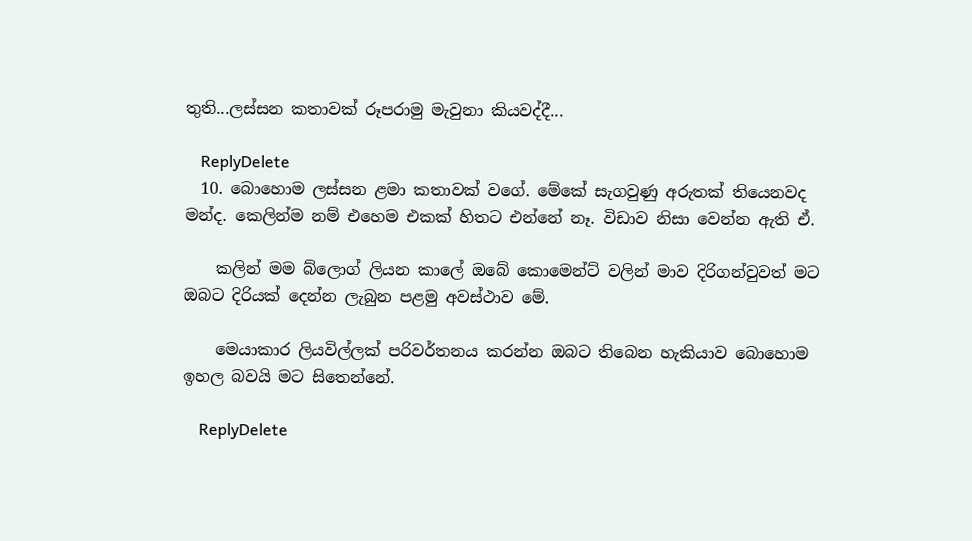තුති...ලස්සන කතාවක් රූපරාමු මැවුනා කියවද්දී...

    ReplyDelete
  10. බොහොම ලස්සන ළමා කතාවක් වගේ. මේකේ සැගවුණු අරුතක් තියෙනවද මන්ද. කෙලින්ම නම් එහෙම එකක් හිතට එන්නේ නෑ. විඩාව නිසා වෙන්න ඇති ඒ.

    කලින් මම බ්ලොග් ලියන කාලේ ඔබේ කොමෙන්ට් වලින් මාව දිරිගන්වුවත් මට ඔබට දිරියක් දෙන්න ලැබුන පළමු අවස්ථාව මේ.

    මෙයාකාර ලියවිල්ලක් පරිවර්තනය කරන්න ඔබට තිබෙන හැකියාව බොහොම ඉහල බවයි මට සිතෙන්නේ.

    ReplyDelete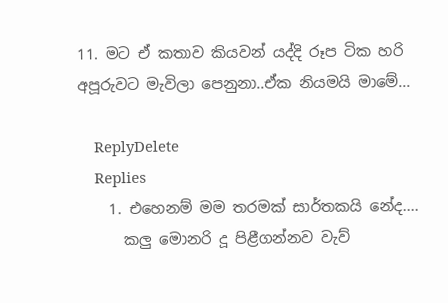11. මට ඒ කතාව කියවන් යද්දි රූප ටික හරි අපූරුවට මැවිලා පෙනුනා..ඒක නියමයි මාමේ...

    ReplyDelete
    Replies
    1. එහෙනම් මම තරමක් සාර්තකයි නේද....
      කලු මොනරි දූ පිළීගන්නව වැව්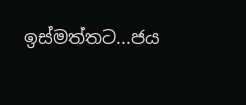ඉස්මත්තට...ජය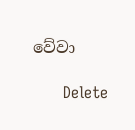වේවා

      Delete